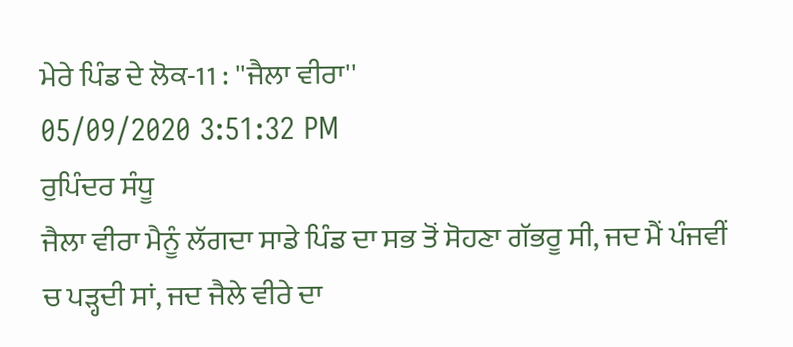ਮੇਰੇ ਪਿੰਡ ਦੇ ਲੋਕ-11 : ''ਜੈਲਾ ਵੀਰਾ''
05/09/2020 3:51:32 PM
ਰੁਪਿੰਦਰ ਸੰਧੂ
ਜੈਲਾ ਵੀਰਾ ਮੈਨੂੰ ਲੱਗਦਾ ਸਾਡੇ ਪਿੰਡ ਦਾ ਸਭ ਤੋਂ ਸੋਹਣਾ ਗੱਭਰੂ ਸੀ, ਜਦ ਮੈਂ ਪੰਜਵੀਂ ਚ ਪੜ੍ਹਦੀ ਸਾਂ, ਜਦ ਜੈਲੇ ਵੀਰੇ ਦਾ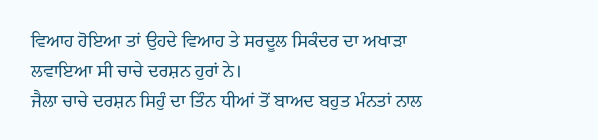ਵਿਆਹ ਹੋਇਆ ਤਾਂ ਉਹਦੇ ਵਿਆਹ ਤੇ ਸਰਦੂਲ ਸਿਕੰਦਰ ਦਾ ਅਖਾੜਾ ਲਵਾਇਆ ਸੀ ਚਾਚੇ ਦਰਸ਼ਨ ਹੁਰਾਂ ਨੇ।
ਜੈਲਾ ਚਾਚੇ ਦਰਸ਼ਨ ਸਿਹੁੰ ਦਾ ਤਿੰਨ ਧੀਆਂ ਤੋਂ ਬਾਅਦ ਬਹੁਤ ਮੰਨਤਾਂ ਨਾਲ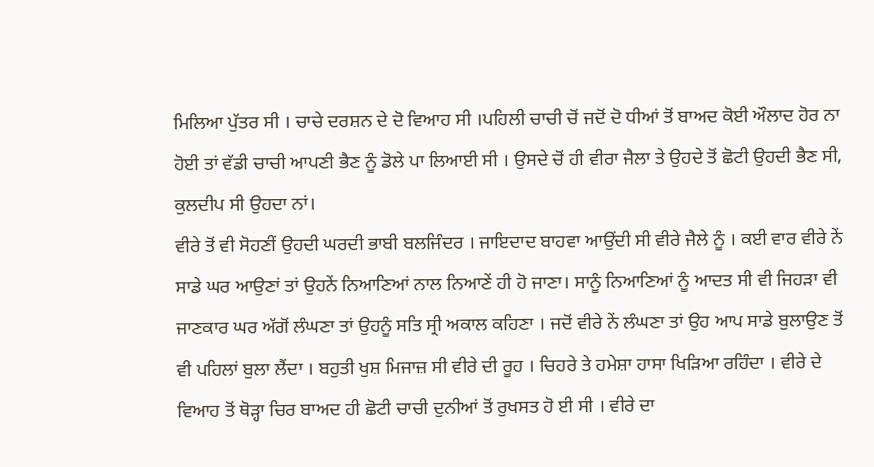ਮਿਲਿਆ ਪੁੱਤਰ ਸੀ । ਚਾਚੇ ਦਰਸ਼ਨ ਦੇ ਦੋ ਵਿਆਹ ਸੀ ।ਪਹਿਲੀ ਚਾਚੀ ਚੋਂ ਜਦੋਂ ਦੋ ਧੀਆਂ ਤੋਂ ਬਾਅਦ ਕੋਈ ਔਲਾਦ ਹੋਰ ਨਾ ਹੋਈ ਤਾਂ ਵੱਡੀ ਚਾਚੀ ਆਪਣੀ ਭੈਣ ਨੂੰ ਡੋਲੇ ਪਾ ਲਿਆਈ ਸੀ । ਉਸਦੇ ਚੋਂ ਹੀ ਵੀਰਾ ਜੈਲਾ ਤੇ ਉਹਦੇ ਤੋਂ ਛੋਟੀ ਉਹਦੀ ਭੈਣ ਸੀ, ਕੁਲਦੀਪ ਸੀ ਉਹਦਾ ਨਾਂ।
ਵੀਰੇ ਤੋਂ ਵੀ ਸੋਹਣੀਂ ਉਹਦੀ ਘਰਦੀ ਭਾਬੀ ਬਲਜਿੰਦਰ । ਜਾਇਦਾਦ ਬਾਹਵਾ ਆਉਂਦੀ ਸੀ ਵੀਰੇ ਜੈਲੇ ਨੂੰ । ਕਈ ਵਾਰ ਵੀਰੇ ਨੇਂ ਸਾਡੇ ਘਰ ਆਉਣਾਂ ਤਾਂ ਉਹਨੇਂ ਨਿਆਣਿਆਂ ਨਾਲ ਨਿਆਣੇਂ ਹੀ ਹੋ ਜਾਣਾ। ਸਾਨੂੰ ਨਿਆਣਿਆਂ ਨੂੰ ਆਦਤ ਸੀ ਵੀ ਜਿਹੜਾ ਵੀ ਜਾਣਕਾਰ ਘਰ ਅੱਗੋਂ ਲੰਘਣਾ ਤਾਂ ਉਹਨੂੰ ਸਤਿ ਸ੍ਰੀ ਅਕਾਲ ਕਹਿਣਾ । ਜਦੋਂ ਵੀਰੇ ਨੇਂ ਲੰਘਣਾ ਤਾਂ ਉਹ ਆਪ ਸਾਡੇ ਬੁਲਾਉਣ ਤੋਂ ਵੀ ਪਹਿਲਾਂ ਬੁਲਾ ਲੈਂਦਾ । ਬਹੁਤੀ ਖੁਸ਼ ਮਿਜਾਜ਼ ਸੀ ਵੀਰੇ ਦੀ ਰੂਹ । ਚਿਹਰੇ ਤੇ ਹਮੇਸ਼ਾ ਹਾਸਾ ਖਿੜਿਆ ਰਹਿੰਦਾ । ਵੀਰੇ ਦੇ ਵਿਆਹ ਤੋਂ ਥੋੜ੍ਹਾ ਚਿਰ ਬਾਅਦ ਹੀ ਛੋਟੀ ਚਾਚੀ ਦੁਨੀਆਂ ਤੋਂ ਰੁਖਸਤ ਹੋ ਈ ਸੀ । ਵੀਰੇ ਦਾ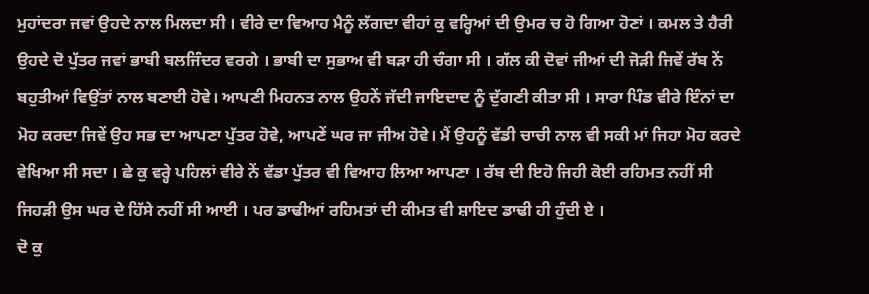ਮੁਹਾਂਦਰਾ ਜਵਾਂ ਉਹਦੇ ਨਾਲ ਮਿਲਦਾ ਸੀ । ਵੀਰੇ ਦਾ ਵਿਆਹ ਮੈਨੂੰ ਲੱਗਦਾ ਵੀਹਾਂ ਕੁ ਵਰ੍ਹਿਆਂ ਦੀ ਉਮਰ ਚ ਹੋ ਗਿਆ ਹੋਣਾਂ । ਕਮਲ ਤੇ ਹੈਰੀ ਉਹਦੇ ਦੋ ਪੁੱਤਰ ਜਵਾਂ ਭਾਬੀ ਬਲਜਿੰਦਰ ਵਰਗੇ । ਭਾਬੀ ਦਾ ਸੁਭਾਅ ਵੀ ਬੜਾ ਹੀ ਚੰਗਾ ਸੀ । ਗੱਲ ਕੀ ਦੋਵਾਂ ਜੀਆਂ ਦੀ ਜੋੜੀ ਜਿਵੇਂ ਰੱਬ ਨੇਂ ਬਹੁਤੀਆਂ ਵਿਉਂਤਾਂ ਨਾਲ ਬਣਾਈ ਹੋਵੇ। ਆਪਣੀ ਮਿਹਨਤ ਨਾਲ ਉਹਨੇਂ ਜੱਦੀ ਜਾਇਦਾਦ ਨੂੰ ਦੁੱਗਣੀ ਕੀਤਾ ਸੀ । ਸਾਰਾ ਪਿੰਡ ਵੀਰੇ ਇੰਨਾਂ ਦਾ ਮੋਹ ਕਰਦਾ ਜਿਵੇਂ ਉਹ ਸਭ ਦਾ ਆਪਣਾ ਪੁੱਤਰ ਹੋਵੇ, ਆਪਣੇਂ ਘਰ ਜਾ ਜੀਅ ਹੋਵੇ। ਮੈਂ ਉਹਨੂੰ ਵੱਡੀ ਚਾਚੀ ਨਾਲ ਵੀ ਸਕੀ ਮਾਂ ਜਿਹਾ ਮੋਹ ਕਰਦੇ ਵੇਖਿਆ ਸੀ ਸਦਾ । ਛੇ ਕੁ ਵਰ੍ਹੇ ਪਹਿਲਾਂ ਵੀਰੇ ਨੇਂ ਵੱਡਾ ਪੁੱਤਰ ਵੀ ਵਿਆਹ ਲਿਆ ਆਪਣਾ । ਰੱਬ ਦੀ ਇਹੋ ਜਿਹੀ ਕੋਈ ਰਹਿਮਤ ਨਹੀਂ ਸੀ ਜਿਹੜੀ ਉਸ ਘਰ ਦੇ ਹਿੱਸੇ ਨਹੀਂ ਸੀ ਆਈ । ਪਰ ਡਾਢੀਆਂ ਰਹਿਮਤਾਂ ਦੀ ਕੀਮਤ ਵੀ ਸ਼ਾਇਦ ਡਾਢੀ ਹੀ ਹੁੰਦੀ ਏ ।
ਦੋ ਕੁ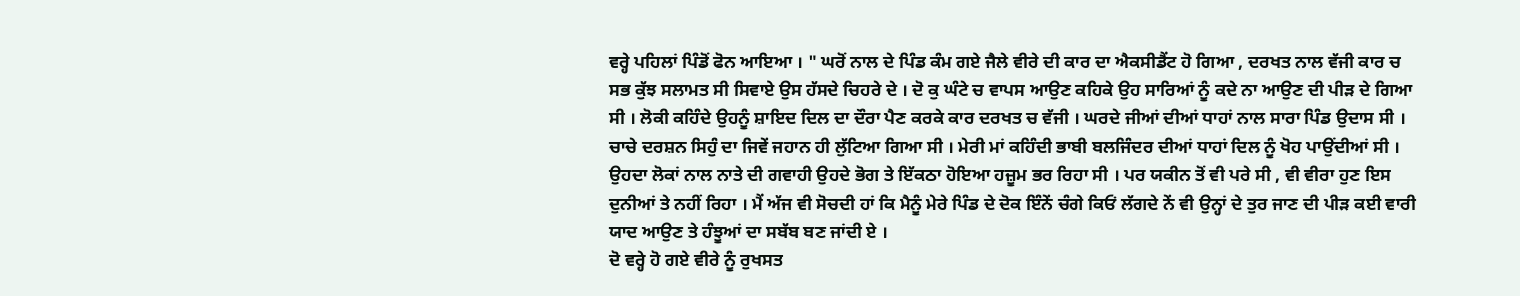ਵਰ੍ਹੇ ਪਹਿਲਾਂ ਪਿੰਡੋਂ ਫੋਨ ਆਇਆ । " ਘਰੋਂ ਨਾਲ ਦੇ ਪਿੰਡ ਕੰਮ ਗਏ ਜੈਲੇ ਵੀਰੇ ਦੀ ਕਾਰ ਦਾ ਐਕਸੀਡੈਂਟ ਹੋ ਗਿਆ , ਦਰਖਤ ਨਾਲ ਵੱਜੀ ਕਾਰ ਚ ਸਭ ਕੁੱਝ ਸਲਾਮਤ ਸੀ ਸਿਵਾਏ ਉਸ ਹੱਸਦੇ ਚਿਹਰੇ ਦੇ । ਦੋ ਕੁ ਘੰਟੇ ਚ ਵਾਪਸ ਆਉਣ ਕਹਿਕੇ ਉਹ ਸਾਰਿਆਂ ਨੂੰ ਕਦੇ ਨਾ ਆਉਣ ਦੀ ਪੀੜ ਦੇ ਗਿਆ ਸੀ । ਲੋਕੀ ਕਹਿੰਦੇ ਉਹਨੂੰ ਸ਼ਾਇਦ ਦਿਲ ਦਾ ਦੌਰਾ ਪੈਣ ਕਰਕੇ ਕਾਰ ਦਰਖਤ ਚ ਵੱਜੀ । ਘਰਦੇ ਜੀਆਂ ਦੀਆਂ ਧਾਹਾਂ ਨਾਲ ਸਾਰਾ ਪਿੰਡ ਉਦਾਸ ਸੀ । ਚਾਚੇ ਦਰਸ਼ਨ ਸਿਹੁੰ ਦਾ ਜਿਵੇਂ ਜਹਾਨ ਹੀ ਲੁੱਟਿਆ ਗਿਆ ਸੀ । ਮੇਰੀ ਮਾਂ ਕਹਿੰਦੀ ਭਾਬੀ ਬਲਜਿੰਦਰ ਦੀਆਂ ਧਾਹਾਂ ਦਿਲ ਨੂੰ ਖੋਹ ਪਾਉਂਦੀਆਂ ਸੀ । ਉਹਦਾ ਲੋਕਾਂ ਨਾਲ ਨਾਤੇ ਦੀ ਗਵਾਹੀ ਉਹਦੇ ਭੋਗ ਤੇ ਇੱਕਠਾ ਹੋਇਆ ਹਜ਼ੂਮ ਭਰ ਰਿਹਾ ਸੀ । ਪਰ ਯਕੀਨ ਤੋਂ ਵੀ ਪਰੇ ਸੀ , ਵੀ ਵੀਰਾ ਹੁਣ ਇਸ ਦੁਨੀਆਂ ਤੇ ਨਹੀਂ ਰਿਹਾ । ਮੈਂ ਅੱਜ ਵੀ ਸੋਚਦੀ ਹਾਂ ਕਿ ਮੈਨੂੰ ਮੇਰੇ ਪਿੰਡ ਦੇ ਦੋਕ ਇੰਨੇਂ ਚੰਗੇ ਕਿਓਂ ਲੱਗਦੇ ਨੇਂ ਵੀ ਉਨ੍ਹਾਂ ਦੇ ਤੁਰ ਜਾਣ ਦੀ ਪੀੜ ਕਈ ਵਾਰੀ ਯਾਦ ਆਉਣ ਤੇ ਹੰਝੂਆਂ ਦਾ ਸਬੱਬ ਬਣ ਜਾਂਦੀ ਏ ।
ਦੋ ਵਰ੍ਹੇ ਹੋ ਗਏ ਵੀਰੇ ਨੂੰ ਰੁਖਸਤ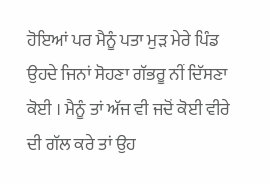ਹੋਇਆਂ ਪਰ ਮੈਨੂੰ ਪਤਾ ਮੁੜ ਮੇਰੇ ਪਿੰਡ ਉਹਦੇ ਜਿਨਾਂ ਸੋਹਣਾ ਗੱਭਰੂ ਨੀਂ ਦਿੱਸਣਾ ਕੋਈ । ਮੈਨੂੰ ਤਾਂ ਅੱਜ ਵੀ ਜਦੋਂ ਕੋਈ ਵੀਰੇ ਦੀ ਗੱਲ ਕਰੇ ਤਾਂ ਉਹ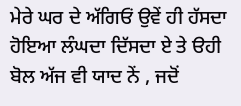ਮੇਰੇ ਘਰ ਦੇ ਅੱਗਿਓਂ ਉਵੇਂ ਹੀ ਹੱਸਦਾ ਹੋਇਆ ਲੰਘਦਾ ਦਿੱਸਦਾ ਏ ਤੇ ੳਹੀ ਬੋਲ ਅੱਜ ਵੀ ਯਾਦ ਨੇਂ , ਜਦੋਂ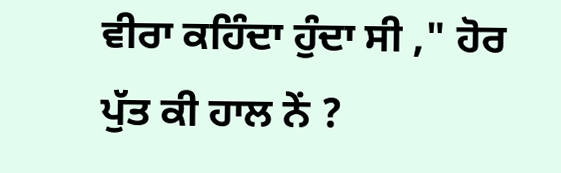ਵੀਰਾ ਕਹਿੰਦਾ ਹੁੰਦਾ ਸੀ ," ਹੋਰ ਪੁੱਤ ਕੀ ਹਾਲ ਨੇਂ ?